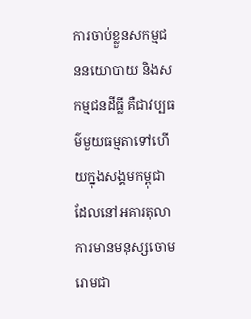ការចាប់ខ្លួនសកម្មជននយោបាយ និងសកម្មជនដីធ្លី គឺជាវប្បធម៌មួយធម្មតាទៅហើយក្នុងសង្គមកម្ពុជា ដែលនៅអគារតុលាការមានមនុស្សចោមរោមជា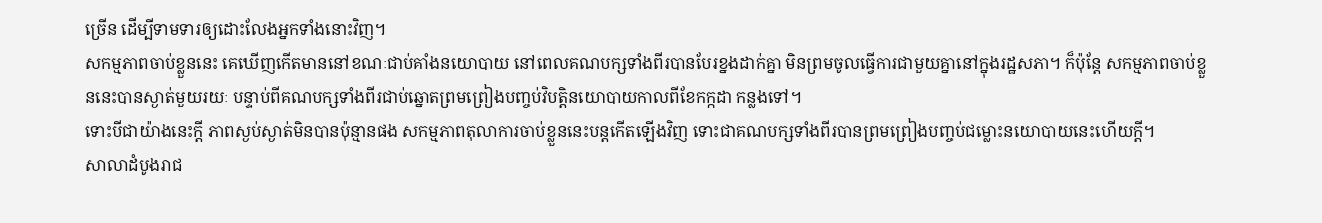ច្រើន ដើម្បីទាមទារឲ្យដោះលែងអ្នកទាំងនោះវិញ។
សកម្មភាពចាប់ខ្លួននេះ គេឃើញកើតមាននៅខណៈជាប់គាំងនយោបាយ នៅពេលគណបក្សទាំងពីរបានបែរខ្នងដាក់គ្នា មិនព្រមចូលធ្វើការជាមួយគ្នានៅក្នុងរដ្ឋសភា។ ក៏ប៉ុន្តែ សកម្មភាពចាប់ខ្លួននេះបានស្ងាត់មួយរយៈ បន្ទាប់ពីគណបក្សទាំងពីរជាប់ឆ្នោតព្រមព្រៀងបញ្ចប់វិបត្តិនយោបាយកាលពីខែកក្កដា កន្លងទៅ។
ទោះបីជាយ៉ាងនេះក្ដី ភាពស្ងប់ស្ងាត់មិនបានប៉ុន្មានផង សកម្មភាពតុលាការចាប់ខ្លួននេះបន្តកើតឡើងវិញ ទោះជាគណបក្សទាំងពីរបានព្រមព្រៀងបញ្ចប់ជម្លោះនយោបាយនេះហើយក្ដី។
សាលាដំបូងរាជ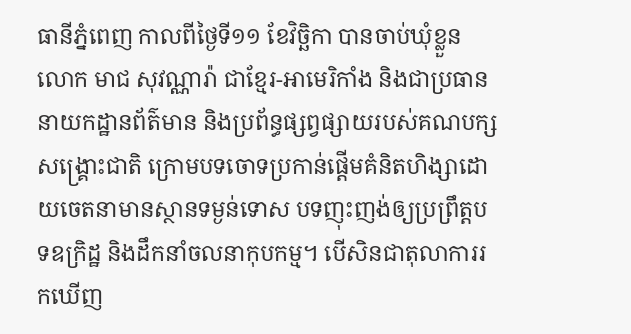ធានីភ្នំពេញ កាលពីថ្ងៃទី១១ ខែវិច្ឆិកា បានចាប់ឃុំខ្លួន លោក មាជ សុវណ្ណារ៉ា ជាខ្មែរ-អាមេរិកាំង និងជាប្រធាននាយកដ្ឋានព័ត៌មាន និងប្រព័ន្ធផ្សព្វផ្សាយរបស់គណបក្សសង្គ្រោះជាតិ ក្រោមបទចោទប្រកាន់ផ្ដើមគំនិតហិង្សាដោយចេតនាមានស្ថានទម្ងន់ទោស បទញុះញង់ឲ្យប្រព្រឹត្តបទឧក្រិដ្ឋ និងដឹកនាំចលនាកុបកម្ម។ បើសិនជាតុលាការរកឃើញ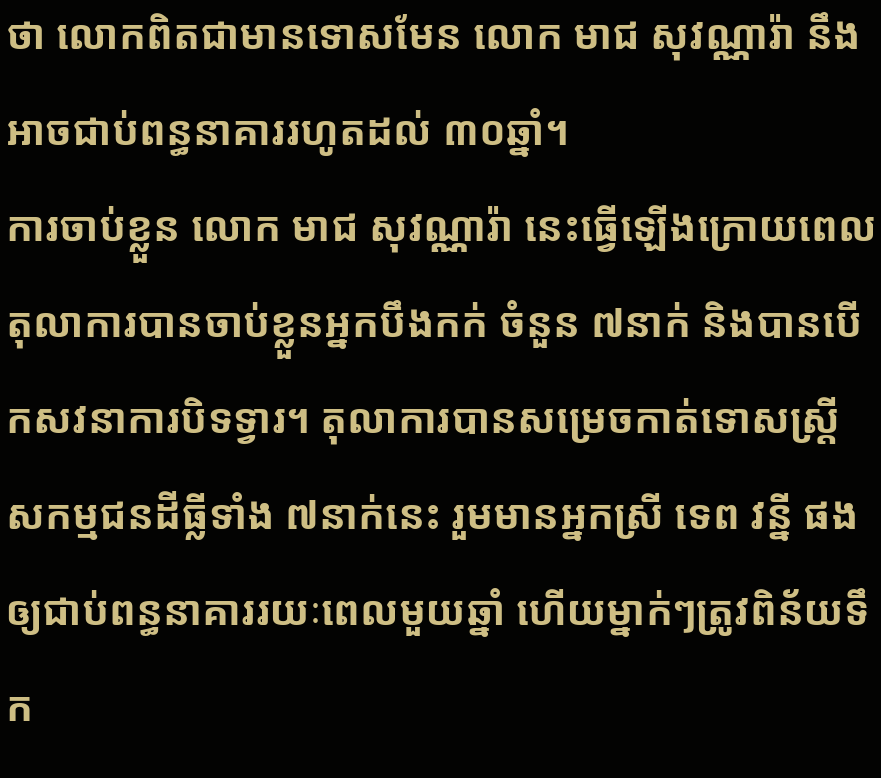ថា លោកពិតជាមានទោសមែន លោក មាជ សុវណ្ណារ៉ា នឹងអាចជាប់ពន្ធនាគាររហូតដល់ ៣០ឆ្នាំ។
ការចាប់ខ្លួន លោក មាជ សុវណ្ណារ៉ា នេះធ្វើឡើងក្រោយពេលតុលាការបានចាប់ខ្លួនអ្នកបឹងកក់ ចំនួន ៧នាក់ និងបានបើកសវនាការបិទទ្វារ។ តុលាការបានសម្រេចកាត់ទោសស្ត្រីសកម្មជនដីធ្លីទាំង ៧នាក់នេះ រួមមានអ្នកស្រី ទេព វន្នី ផង ឲ្យជាប់ពន្ធនាគាររយៈពេលមួយឆ្នាំ ហើយម្នាក់ៗត្រូវពិន័យទឹក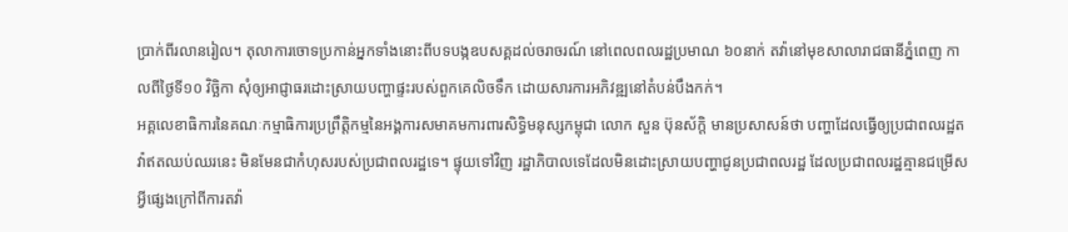ប្រាក់ពីរលានរៀល។ តុលាការចោទប្រកាន់អ្នកទាំងនោះពីបទបង្កឧបសគ្គដល់ចរាចរណ៍ នៅពេលពលរដ្ឋប្រមាណ ៦០នាក់ តវ៉ានៅមុខសាលារាជធានីភ្នំពេញ កាលពីថ្ងៃទី១០ វិច្ឆិកា សុំឲ្យអាជ្ញាធរដោះស្រាយបញ្ហាផ្ទះរបស់ពួកគេលិចទឹក ដោយសារការអភិវឌ្ឍនៅតំបន់បឹងកក់។
អគ្គលេខាធិការនៃគណៈកម្មាធិការប្រព្រឹត្តិកម្មនៃអង្គការសមាគមការពារសិទ្ធិមនុស្សកម្ពុជា លោក សួន ប៊ុនស័ក្ដិ មានប្រសាសន៍ថា បញ្ហាដែលធ្វើឲ្យប្រជាពលរដ្ឋតវ៉ាឥតឈប់ឈរនេះ មិនមែនជាកំហុសរបស់ប្រជាពលរដ្ឋទេ។ ផ្ទុយទៅវិញ រដ្ឋាភិបាលទេដែលមិនដោះស្រាយបញ្ហាជូនប្រជាពលរដ្ឋ ដែលប្រជាពលរដ្ឋគ្មានជម្រើសអ្វីផ្សេងក្រៅពីការតវ៉ា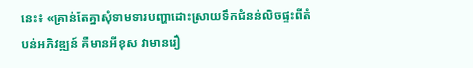នេះ៖ «គ្រាន់តែគ្នាសុំទាមទារបញ្ហាដោះស្រាយទឹកជំនន់លិចផ្ទះពីតំបន់អភិវឌ្ឍន៍ គឺមានអីខុស វាមានរឿ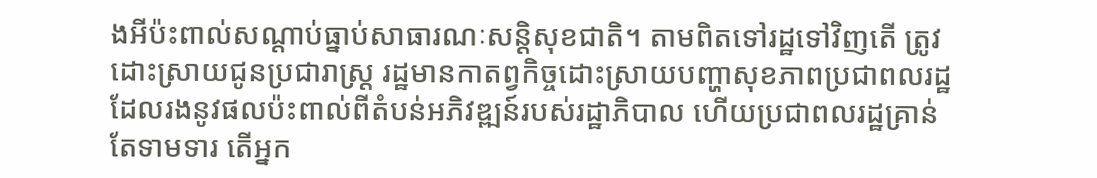ងអីប៉ះពាល់សណ្ដាប់ធ្នាប់សាធារណៈសន្តិសុខជាតិ។ តាមពិតទៅរដ្ឋទៅវិញតើ ត្រូវដោះស្រាយជូនប្រជារាស្ត្រ រដ្ឋមានកាតព្វកិច្ចដោះស្រាយបញ្ហាសុខភាពប្រជាពលរដ្ឋដែលរងនូវផលប៉ះពាល់ពីតំបន់អភិវឌ្ឍន៍របស់រដ្ឋាភិបាល ហើយប្រជាពលរដ្ឋគ្រាន់តែទាមទារ តើអ្នក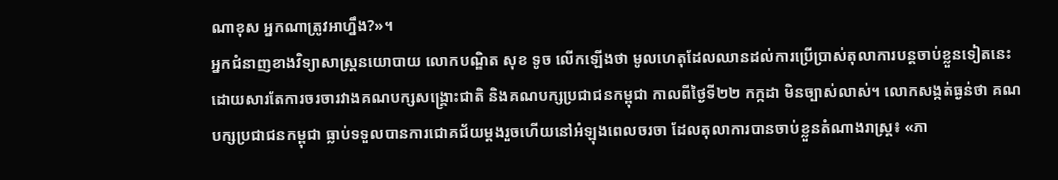ណាខុស អ្នកណាត្រូវអាហ្នឹង?»។
អ្នកជំនាញខាងវិទ្យាសាស្ត្រនយោបាយ លោកបណ្ឌិត សុខ ទូច លើកឡើងថា មូលហេតុដែលឈានដល់ការប្រើប្រាស់តុលាការបន្តចាប់ខ្លួនទៀតនេះ ដោយសារតែការចរចារវាងគណបក្សសង្គ្រោះជាតិ និងគណបក្សប្រជាជនកម្ពុជា កាលពីថ្ងៃទី២២ កក្កដា មិនច្បាស់លាស់។ លោកសង្កត់ធ្ងន់ថា គណបក្សប្រជាជនកម្ពុជា ធ្លាប់ទទួលបានការជោគជ័យម្ដងរួចហើយនៅអំឡុងពេលចរចា ដែលតុលាការបានចាប់ខ្លួនតំណាងរាស្ត្រ៖ «ភា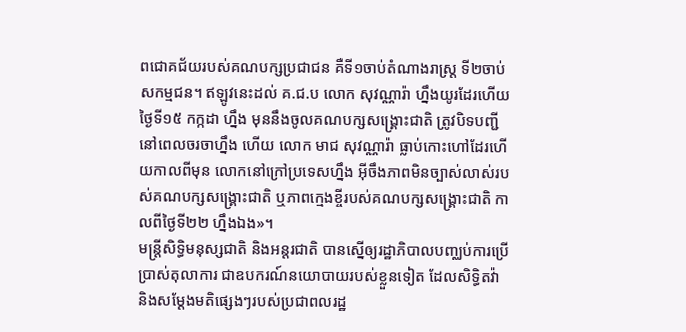ពជោគជ័យរបស់គណបក្សប្រជាជន គឺទី១ចាប់តំណាងរាស្ត្រ ទី២ចាប់សកម្មជន។ ឥឡូវនេះដល់ គ.ជ.ប លោក សុវណ្ណារ៉ា ហ្នឹងយូរដែរហើយថ្ងៃទី១៥ កក្កដា ហ្នឹង មុននឹងចូលគណបក្សសង្គ្រោះជាតិ ត្រូវបិទបញ្ជីនៅពេលចរចាហ្នឹង ហើយ លោក មាជ សុវណ្ណារ៉ា ធ្លាប់កោះហៅដែរហើយកាលពីមុន លោកនៅក្រៅប្រទេសហ្នឹង អ៊ីចឹងភាពមិនច្បាស់លាស់របស់គណបក្សសង្គ្រោះជាតិ ឬភាពក្មេងខ្ចីរបស់គណបក្សសង្រ្គោះជាតិ កាលពីថ្ងៃទី២២ ហ្នឹងឯង»។
មន្ត្រីសិទ្ធិមនុស្សជាតិ និងអន្តរជាតិ បានស្នើឲ្យរដ្ឋាភិបាលបញ្ឈប់ការប្រើប្រាស់តុលាការ ជាឧបករណ៍នយោបាយរបស់ខ្លួនទៀត ដែលសិទ្ធិតវ៉ា និងសម្ដែងមតិផ្សេងៗរបស់ប្រជាពលរដ្ឋ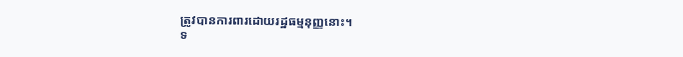ត្រូវបានការពារដោយរដ្ឋធម្មនុញ្ញនោះ។
ទ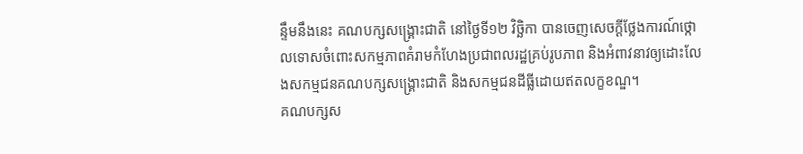ន្ទឹមនឹងនេះ គណបក្សសង្គ្រោះជាតិ នៅថ្ងៃទី១២ វិច្ឆិកា បានចេញសេចក្ដីថ្លែងការណ៍ថ្កោលទោសចំពោះសកម្មភាពគំរាមកំហែងប្រជាពលរដ្ឋគ្រប់រូបភាព និងអំពាវនាវឲ្យដោះលែងសកម្មជនគណបក្សសង្គ្រោះជាតិ និងសកម្មជនដីធ្លីដោយឥតលក្ខខណ្ឌ។
គណបក្សស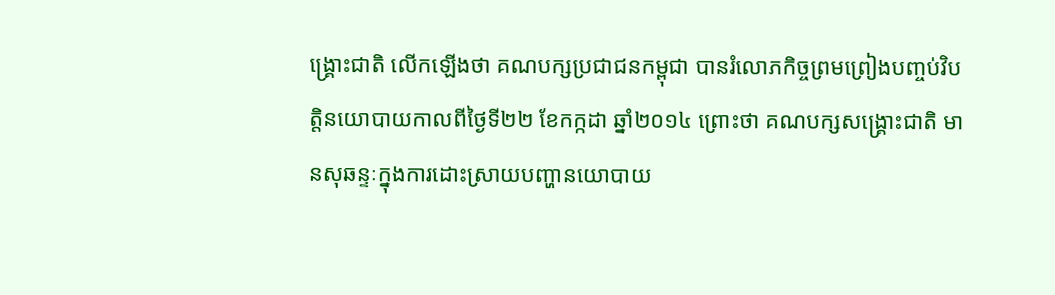ង្គ្រោះជាតិ លើកឡើងថា គណបក្សប្រជាជនកម្ពុជា បានរំលោភកិច្ចព្រមព្រៀងបញ្ចប់វិបត្តិនយោបាយកាលពីថ្ងៃទី២២ ខែកក្កដា ឆ្នាំ២០១៤ ព្រោះថា គណបក្សសង្គ្រោះជាតិ មានសុឆន្ទៈក្នុងការដោះស្រាយបញ្ហានយោបាយ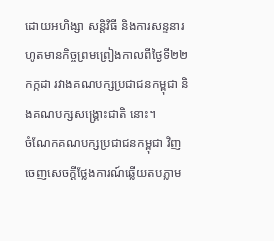ដោយអហិង្សា សន្តិវិធី និងការសន្ទនារហូតមានកិច្ចព្រមព្រៀងកាលពីថ្ងៃទី២២ កក្កដា រវាងគណបក្សប្រជាជនកម្ពុជា និងគណបក្សសង្គ្រោះជាតិ នោះ។
ចំណែកគណបក្សប្រជាជនកម្ពុជា វិញ ចេញសេចក្ដីថ្លែងការណ៍ឆ្លើយតបភ្លាម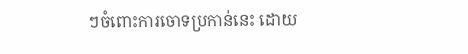ៗចំពោះការចោទប្រកាន់នេះ ដោយ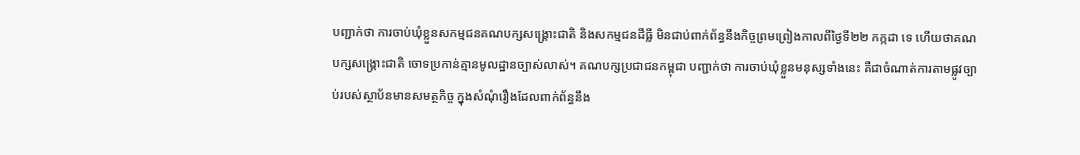បញ្ជាក់ថា ការចាប់ឃុំខ្លួនសកម្មជនគណបក្សសង្គ្រោះជាតិ និងសកម្មជនដីធ្លី មិនជាប់ពាក់ព័ន្ធនឹងកិច្ចព្រមព្រៀងកាលពីថ្ងៃទី២២ កក្កដា ទេ ហើយថាគណបក្សសង្គ្រោះជាតិ ចោទប្រកាន់គ្មានមូលដ្ឋានច្បាស់លាស់។ គណបក្សប្រជាជនកម្ពុជា បញ្ជាក់ថា ការចាប់ឃុំខ្លួនមនុស្សទាំងនេះ គឺជាចំណាត់ការតាមផ្លូវច្បាប់របស់ស្ថាប័នមានសមត្ថកិច្ច ក្នុងសំណុំរឿងដែលពាក់ព័ន្ធនឹង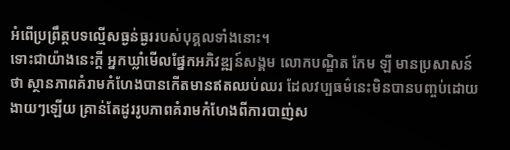អំពើប្រព្រឹត្តបទល្មើសធ្ងន់ធ្ងររបស់បុគ្គលទាំងនោះ។
ទោះជាយ៉ាងនេះក្ដី អ្នកឃ្លាំមើលផ្នែកអភិវឌ្ឍន៍សង្គម លោកបណ្ឌិត កែម ឡី មានប្រសាសន៍ថា ស្ថានភាពគំរាមកំហែងបានកើតមានឥតឈប់ឈរ ដែលវប្បធម៌នេះមិនបានបញ្ចប់ដោយងាយៗឡើយ គ្រាន់តែដូររូបភាពគំរាមកំហែងពីការបាញ់ស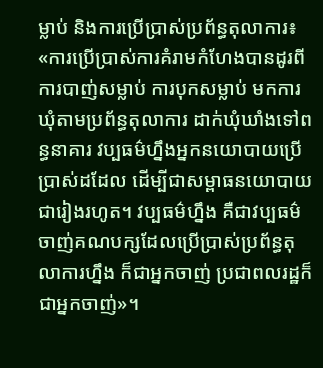ម្លាប់ និងការប្រើប្រាស់ប្រព័ន្ធតុលាការ៖ «ការប្រើប្រាស់ការគំរាមកំហែងបានដូរពីការបាញ់សម្លាប់ ការបុកសម្លាប់ មកការឃុំតាមប្រព័ន្ធតុលាការ ដាក់ឃុំឃាំងទៅពន្ធនាគារ វប្បធម៌ហ្នឹងអ្នកនយោបាយប្រើប្រាស់ដដែល ដើម្បីជាសម្ពាធនយោបាយជារៀងរហូត។ វប្បធម៌ហ្នឹង គឺជាវប្បធម៌ចាញ់គណបក្សដែលប្រើប្រាស់ប្រព័ន្ធតុលាការហ្នឹង ក៏ជាអ្នកចាញ់ ប្រជាពលរដ្ឋក៏ជាអ្នកចាញ់»។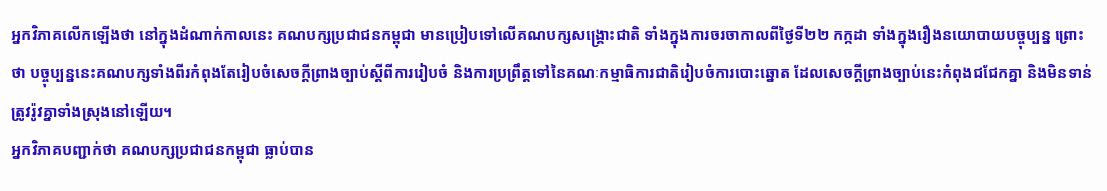អ្នកវិភាគលើកឡើងថា នៅក្នុងដំណាក់កាលនេះ គណបក្សប្រជាជនកម្ពុជា មានប្រៀបទៅលើគណបក្សសង្គ្រោះជាតិ ទាំងក្នុងការចរចាកាលពីថ្ងៃទី២២ កក្កដា ទាំងក្នុងរឿងនយោបាយបច្ចុប្បន្ន ព្រោះថា បច្ចុប្បន្ននេះគណបក្សទាំងពីរកំពុងតែរៀបចំសេចក្ដីព្រាងច្បាប់ស្ដីពីការរៀបចំ និងការប្រព្រឹត្តទៅនៃគណៈកម្មាធិការជាតិរៀបចំការបោះឆ្នោត ដែលសេចក្ដីព្រាងច្បាប់នេះកំពុងជជែកគ្នា និងមិនទាន់ត្រូវរ៉ូវគ្នាទាំងស្រុងនៅឡើយ។
អ្នកវិភាគបញ្ជាក់ថា គណបក្សប្រជាជនកម្ពុជា ធ្លាប់បាន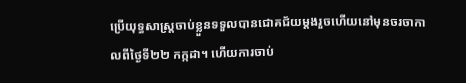ប្រើយុទ្ធសាស្ត្រចាប់ខ្លួនទទួលបានជោគជ័យម្ដងរួចហើយនៅមុនចរចាកាលពីថ្ងៃទី២២ កក្កដា។ ហើយការចាប់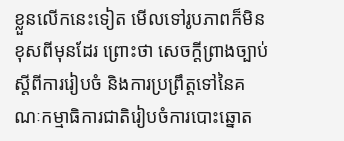ខ្លួនលើកនេះទៀត មើលទៅរូបភាពក៏មិនខុសពីមុនដែរ ព្រោះថា សេចក្ដីព្រាងច្បាប់ស្ដីពីការរៀបចំ និងការប្រព្រឹត្តទៅនៃគណៈកម្មាធិការជាតិរៀបចំការបោះឆ្នោត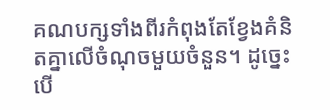គណបក្សទាំងពីរកំពុងតែខ្វែងគំនិតគ្នាលើចំណុចមួយចំនួន។ ដូច្នេះ បើ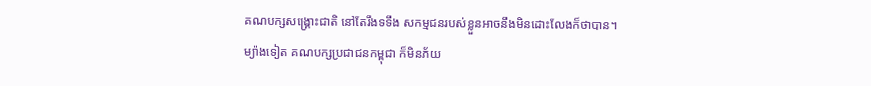គណបក្សសង្គ្រោះជាតិ នៅតែរឹងទទឹង សកម្មជនរបស់ខ្លួនអាចនឹងមិនដោះលែងក៏ថាបាន។
ម្យ៉ាងទៀត គណបក្សប្រជាជនកម្ពុជា ក៏មិនភ័យ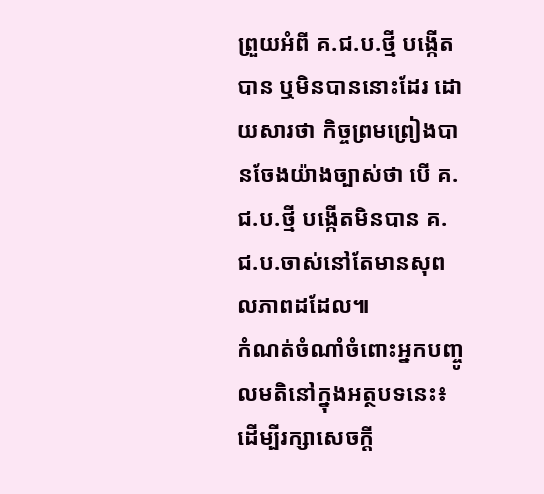ព្រួយអំពី គ.ជ.ប.ថ្មី បង្កើតបាន ឬមិនបាននោះដែរ ដោយសារថា កិច្ចព្រមព្រៀងបានចែងយ៉ាងច្បាស់ថា បើ គ.ជ.ប.ថ្មី បង្កើតមិនបាន គ.ជ.ប.ចាស់នៅតែមានសុពលភាពដដែល៕
កំណត់ចំណាំចំពោះអ្នកបញ្ចូលមតិនៅក្នុងអត្ថបទនេះ៖
ដើម្បីរក្សាសេចក្ដី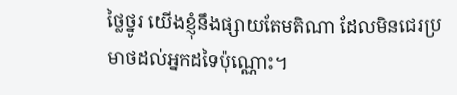ថ្លៃថ្នូរ យើងខ្ញុំនឹងផ្សាយតែមតិណា ដែលមិនជេរប្រមាថដល់អ្នកដទៃប៉ុណ្ណោះ។